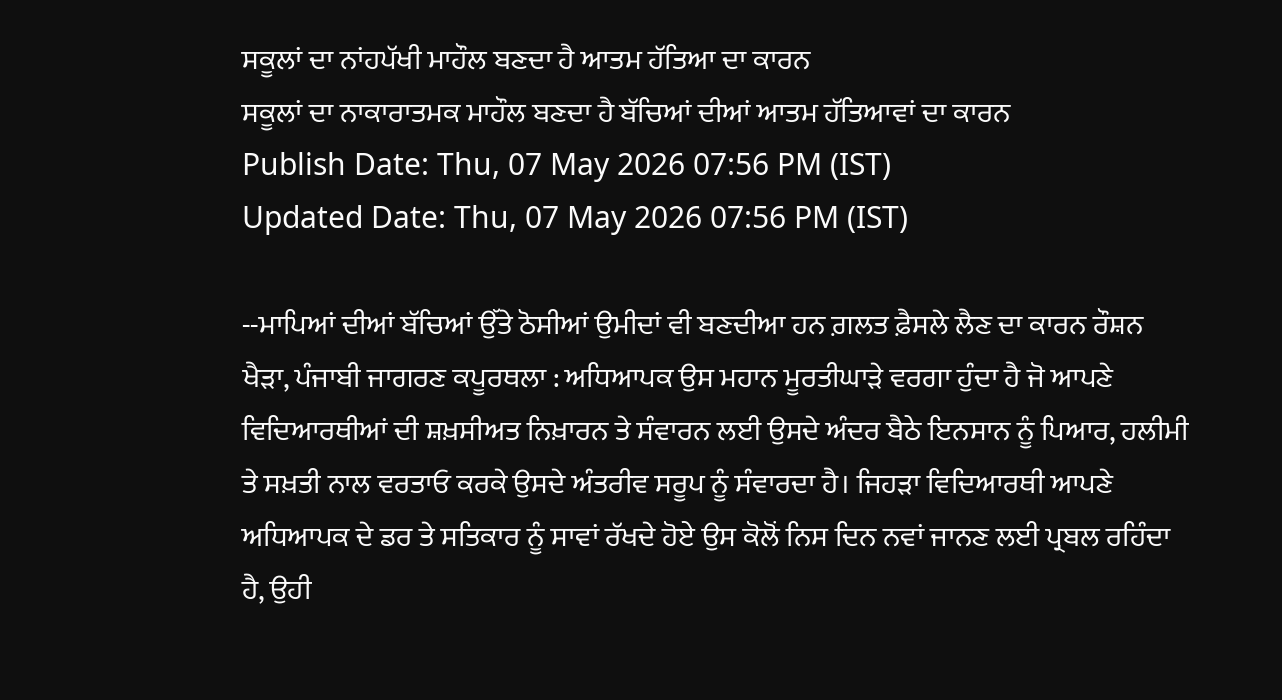ਸਕੂਲਾਂ ਦਾ ਨਾਂਹਪੱਖੀ ਮਾਹੌਲ ਬਣਦਾ ਹੈ ਆਤਮ ਹੱਤਿਆ ਦਾ ਕਾਰਨ
ਸਕੂਲਾਂ ਦਾ ਨਾਕਾਰਾਤਮਕ ਮਾਹੌਲ ਬਣਦਾ ਹੈ ਬੱਚਿਆਂ ਦੀਆਂ ਆਤਮ ਹੱਤਿਆਵਾਂ ਦਾ ਕਾਰਨ
Publish Date: Thu, 07 May 2026 07:56 PM (IST)
Updated Date: Thu, 07 May 2026 07:56 PM (IST)

--ਮਾਪਿਆਂ ਦੀਆਂ ਬੱਚਿਆਂ ਉੱਤੇ ਠੋਸੀਆਂ ਉਮੀਦਾਂ ਵੀ ਬਣਦੀਆ ਹਨ ਗ਼ਲਤ ਫ਼ੈਸਲੇ ਲੈਣ ਦਾ ਕਾਰਨ ਰੌਸ਼ਨ ਖੈੜਾ, ਪੰਜਾਬੀ ਜਾਗਰਣ ਕਪੂਰਥਲਾ : ਅਧਿਆਪਕ ਉਸ ਮਹਾਨ ਮੂਰਤੀਘਾੜੇ ਵਰਗਾ ਹੁੰਦਾ ਹੈ ਜੋ ਆਪਣੇ ਵਿਦਿਆਰਥੀਆਂ ਦੀ ਸ਼ਖ਼ਸੀਅਤ ਨਿਖ਼ਾਰਨ ਤੇ ਸੰਵਾਰਨ ਲਈ ਉਸਦੇ ਅੰਦਰ ਬੈਠੇ ਇਨਸਾਨ ਨੂੰ ਪਿਆਰ, ਹਲੀਮੀ ਤੇ ਸਖ਼ਤੀ ਨਾਲ ਵਰਤਾਓ ਕਰਕੇ ਉਸਦੇ ਅੰਤਰੀਵ ਸਰੂਪ ਨੂੰ ਸੰਵਾਰਦਾ ਹੈ। ਜਿਹੜਾ ਵਿਦਿਆਰਥੀ ਆਪਣੇ ਅਧਿਆਪਕ ਦੇ ਡਰ ਤੇ ਸਤਿਕਾਰ ਨੂੰ ਸਾਵਾਂ ਰੱਖਦੇ ਹੋਏ ਉਸ ਕੋਲੋਂ ਨਿਸ ਦਿਨ ਨਵਾਂ ਜਾਨਣ ਲਈ ਪ੍ਰਬਲ ਰਹਿੰਦਾ ਹੈ, ਉਹੀ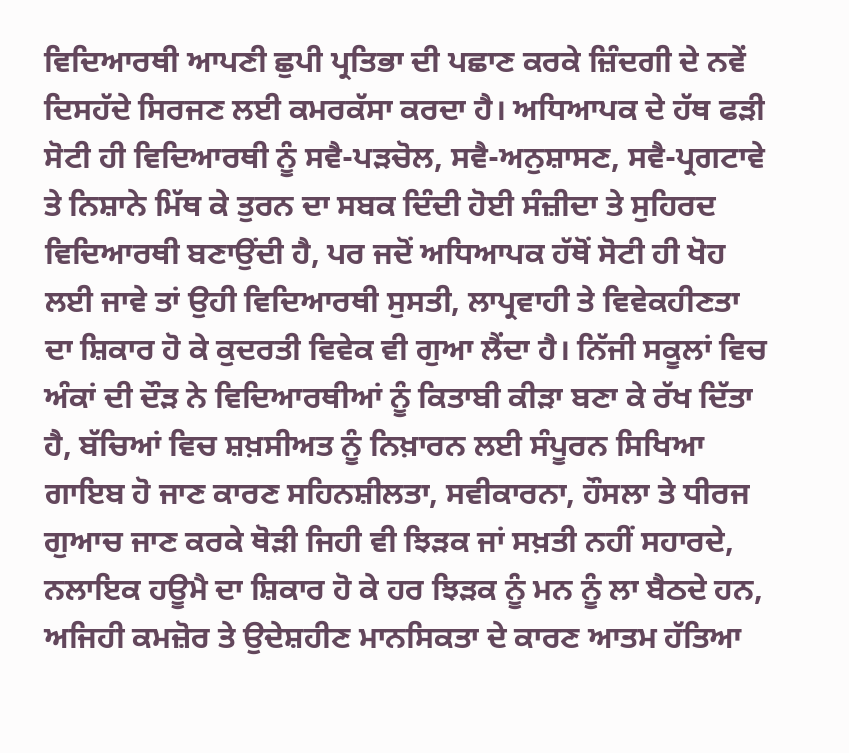ਵਿਦਿਆਰਥੀ ਆਪਣੀ ਛੁਪੀ ਪ੍ਰਤਿਭਾ ਦੀ ਪਛਾਣ ਕਰਕੇ ਜ਼ਿੰਦਗੀ ਦੇ ਨਵੇਂ ਦਿਸਹੱਦੇ ਸਿਰਜਣ ਲਈ ਕਮਰਕੱਸਾ ਕਰਦਾ ਹੈ। ਅਧਿਆਪਕ ਦੇ ਹੱਥ ਫੜੀ ਸੋਟੀ ਹੀ ਵਿਦਿਆਰਥੀ ਨੂੰ ਸਵੈ-ਪੜਚੋਲ, ਸਵੈ-ਅਨੁਸ਼ਾਸਣ, ਸਵੈ-ਪ੍ਰਗਟਾਵੇ ਤੇ ਨਿਸ਼ਾਨੇ ਮਿੱਥ ਕੇ ਤੁਰਨ ਦਾ ਸਬਕ ਦਿੰਦੀ ਹੋਈ ਸੰਜ਼ੀਦਾ ਤੇ ਸੁਹਿਰਦ ਵਿਦਿਆਰਥੀ ਬਣਾਉਂਦੀ ਹੈ, ਪਰ ਜਦੋਂ ਅਧਿਆਪਕ ਹੱਥੋਂ ਸੋਟੀ ਹੀ ਖੋਹ ਲਈ ਜਾਵੇ ਤਾਂ ਉਹੀ ਵਿਦਿਆਰਥੀ ਸੁਸਤੀ, ਲਾਪ੍ਰਵਾਹੀ ਤੇ ਵਿਵੇਕਹੀਣਤਾ ਦਾ ਸ਼ਿਕਾਰ ਹੋ ਕੇ ਕੁਦਰਤੀ ਵਿਵੇਕ ਵੀ ਗੁਆ ਲੈਂਦਾ ਹੈ। ਨਿੱਜੀ ਸਕੂਲਾਂ ਵਿਚ ਅੰਕਾਂ ਦੀ ਦੌੜ ਨੇ ਵਿਦਿਆਰਥੀਆਂ ਨੂੰ ਕਿਤਾਬੀ ਕੀੜਾ ਬਣਾ ਕੇ ਰੱਖ ਦਿੱਤਾ ਹੈ, ਬੱਚਿਆਂ ਵਿਚ ਸ਼ਖ਼ਸੀਅਤ ਨੂੰ ਨਿਖ਼ਾਰਨ ਲਈ ਸੰਪੂਰਨ ਸਿਖਿਆ ਗਾਇਬ ਹੋ ਜਾਣ ਕਾਰਣ ਸਹਿਨਸ਼ੀਲਤਾ, ਸਵੀਕਾਰਨਾ, ਹੌਸਲਾ ਤੇ ਧੀਰਜ ਗੁਆਚ ਜਾਣ ਕਰਕੇ ਥੋੜੀ ਜਿਹੀ ਵੀ ਝਿੜਕ ਜਾਂ ਸਖ਼ਤੀ ਨਹੀਂ ਸਹਾਰਦੇ, ਨਲਾਇਕ ਹਊਮੈ ਦਾ ਸ਼ਿਕਾਰ ਹੋ ਕੇ ਹਰ ਝਿੜਕ ਨੂੰ ਮਨ ਨੂੰ ਲਾ ਬੈਠਦੇ ਹਨ, ਅਜਿਹੀ ਕਮਜ਼ੋਰ ਤੇ ਉਦੇਸ਼ਹੀਣ ਮਾਨਸਿਕਤਾ ਦੇ ਕਾਰਣ ਆਤਮ ਹੱਤਿਆ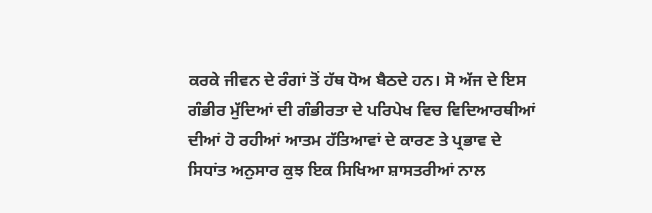ਕਰਕੇ ਜੀਵਨ ਦੇ ਰੰਗਾਂ ਤੋਂ ਹੱਥ ਧੋਅ ਬੈਠਦੇ ਹਨ। ਸੋ ਅੱਜ ਦੇ ਇਸ ਗੰਭੀਰ ਮੁੱਦਿਆਂ ਦੀ ਗੰਭੀਰਤਾ ਦੇ ਪਰਿਪੇਖ ਵਿਚ ਵਿਦਿਆਰਥੀਆਂ ਦੀਆਂ ਹੋ ਰਹੀਆਂ ਆਤਮ ਹੱਤਿਆਵਾਂ ਦੇ ਕਾਰਣ ਤੇ ਪ੍ਰਭਾਵ ਦੇ ਸਿਧਾਂਤ ਅਨੁਸਾਰ ਕੁਝ ਇਕ ਸਿਖਿਆ ਸ਼ਾਸਤਰੀਆਂ ਨਾਲ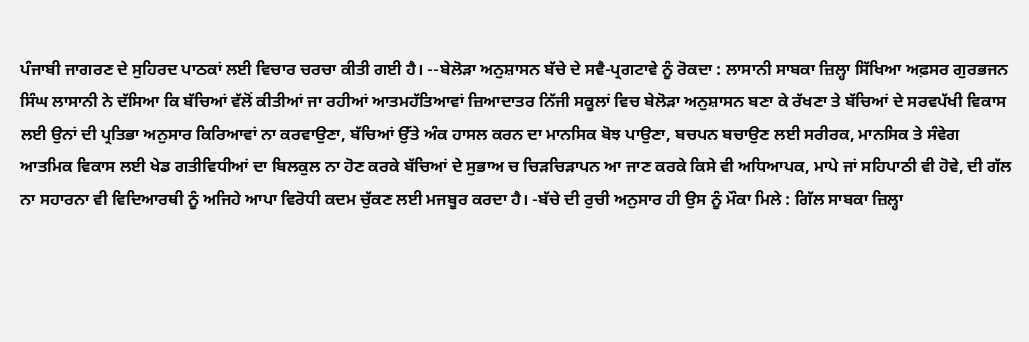ਪੰਜਾਬੀ ਜਾਗਰਣ ਦੇ ਸੁਹਿਰਦ ਪਾਠਕਾਂ ਲਈ ਵਿਚਾਰ ਚਰਚਾ ਕੀਤੀ ਗਈ ਹੈ। --ਬੇਲੋੜਾ ਅਨੁਸ਼ਾਸਨ ਬੱਚੇ ਦੇ ਸਵੈ-ਪ੍ਰਗਟਾਵੇ ਨੂੰ ਰੋਕਦਾ : ਲਾਸਾਨੀ ਸਾਬਕਾ ਜ਼ਿਲ੍ਹਾ ਸਿੱਖਿਆ ਅਫ਼ਸਰ ਗੁਰਭਜਨ ਸਿੰਘ ਲਾਸਾਨੀ ਨੇ ਦੱਸਿਆ ਕਿ ਬੱਚਿਆਂ ਵੱਲੋਂ ਕੀਤੀਆਂ ਜਾ ਰਹੀਆਂ ਆਤਮਹੱਤਿਆਵਾਂ ਜ਼ਿਆਦਾਤਰ ਨਿੱਜੀ ਸਕੂਲਾਂ ਵਿਚ ਬੇਲੋੜਾ ਅਨੁਸ਼ਾਸਨ ਬਣਾ ਕੇ ਰੱਖਣਾ ਤੇ ਬੱਚਿਆਂ ਦੇ ਸਰਵਪੱਖੀ ਵਿਕਾਸ ਲਈ ਉਨਾਂ ਦੀ ਪ੍ਰਤਿਭਾ ਅਨੁਸਾਰ ਕਿਰਿਆਵਾਂ ਨਾ ਕਰਵਾਉਣਾ, ਬੱਚਿਆਂ ਉੱਤੇ ਅੰਕ ਹਾਸਲ ਕਰਨ ਦਾ ਮਾਨਸਿਕ ਬੋਝ ਪਾਉਣਾ, ਬਚਪਨ ਬਚਾਉਣ ਲਈ ਸਰੀਰਕ, ਮਾਨਸਿਕ ਤੇ ਸੰਵੇਗ ਆਤਮਿਕ ਵਿਕਾਸ ਲਈ ਖੇਡ ਗਤੀਵਿਧੀਆਂ ਦਾ ਬਿਲਕੁਲ ਨਾ ਹੋਣ ਕਰਕੇ ਬੱਚਿਆਂ ਦੇ ਸੁਭਾਅ ਚ ਚਿੜਚਿੜਾਪਨ ਆ ਜਾਣ ਕਰਕੇ ਕਿਸੇ ਵੀ ਅਧਿਆਪਕ, ਮਾਪੇ ਜਾਂ ਸਹਿਪਾਠੀ ਵੀ ਹੋਵੇ, ਦੀ ਗੱਲ ਨਾ ਸਹਾਰਨਾ ਵੀ ਵਿਦਿਆਰਥੀ ਨੂੰ ਅਜਿਹੇ ਆਪਾ ਵਿਰੋਧੀ ਕਦਮ ਚੁੱਕਣ ਲਈ ਮਜਬੂਰ ਕਰਦਾ ਹੈ। -ਬੱਚੇ ਦੀ ਰੁਚੀ ਅਨੁਸਾਰ ਹੀ ਉਸ ਨੂੰ ਮੌਕਾ ਮਿਲੇ : ਗਿੱਲ ਸਾਬਕਾ ਜ਼ਿਲ੍ਹਾ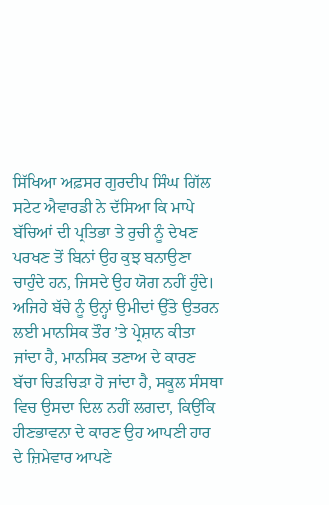ਸਿੱਖਿਆ ਅਫ਼ਸਰ ਗੁਰਦੀਪ ਸਿੰਘ ਗਿੱਲ ਸਟੇਟ ਐਵਾਰਡੀ ਨੇ ਦੱਸਿਆ ਕਿ ਮਾਪੇ ਬੱਚਿਆਂ ਦੀ ਪ੍ਰਤਿਭਾ ਤੇ ਰੁਚੀ ਨੂੰ ਦੇਖਣ ਪਰਖਣ ਤੋਂ ਬਿਨਾਂ ਉਹ ਕੁਝ ਬਨਾਉਣਾ ਚਾਹੁੰਦੇ ਹਨ, ਜਿਸਦੇ ਉਹ ਯੋਗ ਨਹੀਂ ਹੁੰਦੇ। ਅਜਿਹੇ ਬੱਚੇ ਨੂੰ ਉਨ੍ਹਾਂ ਉਮੀਦਾਂ ਉੱਤੇ ਉਤਰਨ ਲਈ ਮਾਨਸਿਕ ਤੌਰ ’ਤੇ ਪ੍ਰੇਸ਼ਾਨ ਕੀਤਾ ਜਾਂਦਾ ਹੈ, ਮਾਨਸਿਕ ਤਣਾਅ ਦੇ ਕਾਰਣ ਬੱਚਾ ਚਿੜਚਿੜਾ ਹੋ ਜਾਂਦਾ ਹੈ, ਸਕੂਲ ਸੰਸਥਾ ਵਿਚ ਉਸਦਾ ਦਿਲ ਨਹੀਂ ਲਗਦਾ, ਕਿਉਂਕਿ ਹੀਣਭਾਵਨਾ ਦੇ ਕਾਰਣ ਉਹ ਆਪਣੀ ਹਾਰ ਦੇ ਜ਼ਿਮੇਵਾਰ ਆਪਣੇ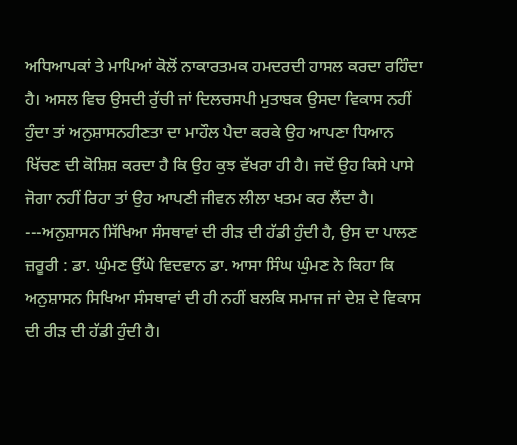ਅਧਿਆਪਕਾਂ ਤੇ ਮਾਪਿਆਂ ਕੋਲੋਂ ਨਾਕਾਰਤਮਕ ਹਮਦਰਦੀ ਹਾਸਲ ਕਰਦਾ ਰਹਿੰਦਾ ਹੈ। ਅਸਲ ਵਿਚ ਉਸਦੀ ਰੁੱਚੀ ਜਾਂ ਦਿਲਚਸਪੀ ਮੁਤਾਬਕ ਉਸਦਾ ਵਿਕਾਸ ਨਹੀਂ ਹੁੰਦਾ ਤਾਂ ਅਨੁਸ਼ਾਸਨਹੀਣਤਾ ਦਾ ਮਾਹੌਲ ਪੈਦਾ ਕਰਕੇ ਉਹ ਆਪਣਾ ਧਿਆਨ ਖਿੱਚਣ ਦੀ ਕੋਸ਼ਿਸ਼ ਕਰਦਾ ਹੈ ਕਿ ਉਹ ਕੁਝ ਵੱਖਰਾ ਹੀ ਹੈ। ਜਦੋਂ ਉਹ ਕਿਸੇ ਪਾਸੇ ਜੋਗਾ ਨਹੀਂ ਰਿਹਾ ਤਾਂ ਉਹ ਆਪਣੀ ਜੀਵਨ ਲੀਲਾ ਖਤਮ ਕਰ ਲੈਂਦਾ ਹੈ। ---ਅਨੁਸ਼ਾਸਨ ਸਿੱਖਿਆ ਸੰਸਥਾਵਾਂ ਦੀ ਰੀੜ ਦੀ ਹੱਡੀ ਹੁੰਦੀ ਹੈ, ਉਸ ਦਾ ਪਾਲਣ ਜ਼ਰੂਰੀ : ਡਾ. ਘੁੰਮਣ ਉੱਘੇ ਵਿਦਵਾਨ ਡਾ. ਆਸਾ ਸਿੰਘ ਘੁੰਮਣ ਨੇ ਕਿਹਾ ਕਿ ਅਨੁਸ਼ਾਸਨ ਸਿਖਿਆ ਸੰਸਥਾਵਾਂ ਦੀ ਹੀ ਨਹੀਂ ਬਲਕਿ ਸਮਾਜ ਜਾਂ ਦੇਸ਼ ਦੇ ਵਿਕਾਸ ਦੀ ਰੀੜ ਦੀ ਹੱਡੀ ਹੁੰਦੀ ਹੈ।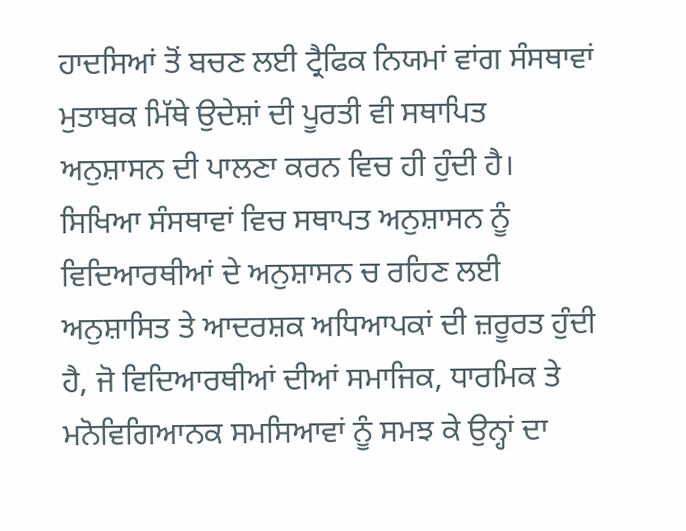ਹਾਦਸਿਆਂ ਤੋਂ ਬਚਣ ਲਈ ਟ੍ਰੈਫਿਕ ਨਿਯਮਾਂ ਵਾਂਗ ਸੰਸਥਾਵਾਂ ਮੁਤਾਬਕ ਮਿੱਥੇ ਉਦੇਸ਼ਾਂ ਦੀ ਪੂਰਤੀ ਵੀ ਸਥਾਪਿਤ ਅਨੁਸ਼ਾਸਨ ਦੀ ਪਾਲਣਾ ਕਰਨ ਵਿਚ ਹੀ ਹੁੰਦੀ ਹੈ। ਸਿਖਿਆ ਸੰਸਥਾਵਾਂ ਵਿਚ ਸਥਾਪਤ ਅਨੁਸ਼ਾਸਨ ਨੂੰ ਵਿਦਿਆਰਥੀਆਂ ਦੇ ਅਨੁਸ਼ਾਸਨ ਚ ਰਹਿਣ ਲਈ ਅਨੁਸ਼ਾਸਿਤ ਤੇ ਆਦਰਸ਼ਕ ਅਧਿਆਪਕਾਂ ਦੀ ਜ਼ਰੂਰਤ ਹੁੰਦੀ ਹੈ, ਜੋ ਵਿਦਿਆਰਥੀਆਂ ਦੀਆਂ ਸਮਾਜਿਕ, ਧਾਰਮਿਕ ਤੇ ਮਨੋਵਿਗਿਆਨਕ ਸਮਸਿਆਵਾਂ ਨੂੰ ਸਮਝ ਕੇ ਉਨ੍ਹਾਂ ਦਾ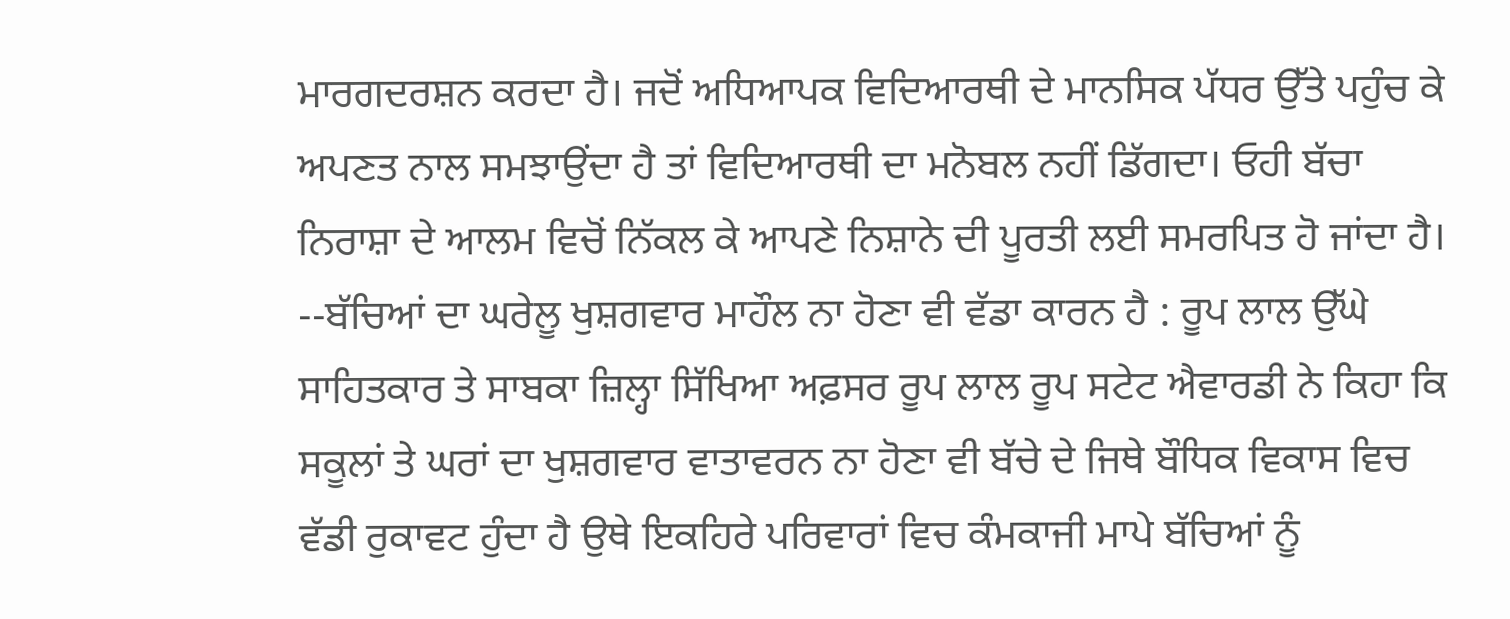ਮਾਰਗਦਰਸ਼ਨ ਕਰਦਾ ਹੈ। ਜਦੋਂ ਅਧਿਆਪਕ ਵਿਦਿਆਰਥੀ ਦੇ ਮਾਨਸਿਕ ਪੱਧਰ ਉੱਤੇ ਪਹੁੰਚ ਕੇ ਅਪਣਤ ਨਾਲ ਸਮਝਾਉਂਦਾ ਹੈ ਤਾਂ ਵਿਦਿਆਰਥੀ ਦਾ ਮਨੋਬਲ ਨਹੀਂ ਡਿੱਗਦਾ। ਓਹੀ ਬੱਚਾ ਨਿਰਾਸ਼ਾ ਦੇ ਆਲਮ ਵਿਚੋਂ ਨਿੱਕਲ ਕੇ ਆਪਣੇ ਨਿਸ਼ਾਨੇ ਦੀ ਪੂਰਤੀ ਲਈ ਸਮਰਪਿਤ ਹੋ ਜਾਂਦਾ ਹੈ। --ਬੱਚਿਆਂ ਦਾ ਘਰੇਲੂ ਖੁਸ਼ਗਵਾਰ ਮਾਹੌਲ ਨਾ ਹੋਣਾ ਵੀ ਵੱਡਾ ਕਾਰਨ ਹੈ : ਰੂਪ ਲਾਲ ਉੱਘੇ ਸਾਹਿਤਕਾਰ ਤੇ ਸਾਬਕਾ ਜ਼ਿਲ੍ਹਾ ਸਿੱਖਿਆ ਅਫ਼ਸਰ ਰੂਪ ਲਾਲ ਰੂਪ ਸਟੇਟ ਐਵਾਰਡੀ ਨੇ ਕਿਹਾ ਕਿ ਸਕੂਲਾਂ ਤੇ ਘਰਾਂ ਦਾ ਖੁਸ਼ਗਵਾਰ ਵਾਤਾਵਰਨ ਨਾ ਹੋਣਾ ਵੀ ਬੱਚੇ ਦੇ ਜਿਥੇ ਬੌਧਿਕ ਵਿਕਾਸ ਵਿਚ ਵੱਡੀ ਰੁਕਾਵਟ ਹੁੰਦਾ ਹੈ ਉਥੇ ਇਕਹਿਰੇ ਪਰਿਵਾਰਾਂ ਵਿਚ ਕੰਮਕਾਜੀ ਮਾਪੇ ਬੱਚਿਆਂ ਨੂੰ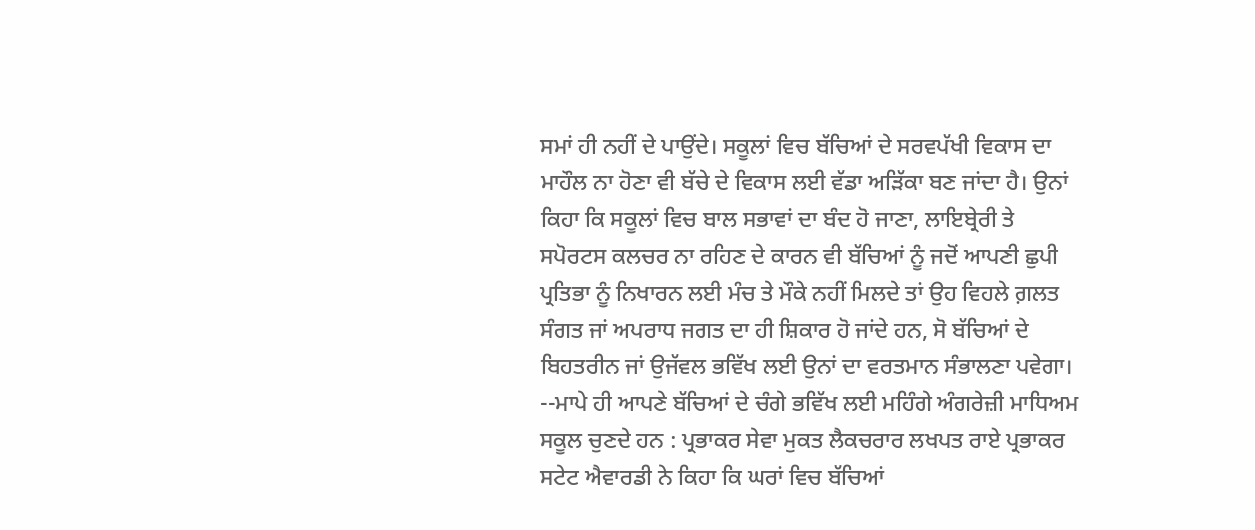ਸਮਾਂ ਹੀ ਨਹੀਂ ਦੇ ਪਾਉਂਦੇ। ਸਕੂਲਾਂ ਵਿਚ ਬੱਚਿਆਂ ਦੇ ਸਰਵਪੱਖੀ ਵਿਕਾਸ ਦਾ ਮਾਹੌਲ ਨਾ ਹੋਣਾ ਵੀ ਬੱਚੇ ਦੇ ਵਿਕਾਸ ਲਈ ਵੱਡਾ ਅੜਿੱਕਾ ਬਣ ਜਾਂਦਾ ਹੈ। ਉਨਾਂ ਕਿਹਾ ਕਿ ਸਕੂਲਾਂ ਵਿਚ ਬਾਲ ਸਭਾਵਾਂ ਦਾ ਬੰਦ ਹੋ ਜਾਣਾ, ਲਾਇਬ੍ਰੇਰੀ ਤੇ ਸਪੋਰਟਸ ਕਲਚਰ ਨਾ ਰਹਿਣ ਦੇ ਕਾਰਨ ਵੀ ਬੱਚਿਆਂ ਨੂੰ ਜਦੋਂ ਆਪਣੀ ਛੁਪੀ ਪ੍ਰਤਿਭਾ ਨੂੰ ਨਿਖਾਰਨ ਲਈ ਮੰਚ ਤੇ ਮੌਕੇ ਨਹੀਂ ਮਿਲਦੇ ਤਾਂ ਉਹ ਵਿਹਲੇ ਗ਼ਲਤ ਸੰਗਤ ਜਾਂ ਅਪਰਾਧ ਜਗਤ ਦਾ ਹੀ ਸ਼ਿਕਾਰ ਹੋ ਜਾਂਦੇ ਹਨ, ਸੋ ਬੱਚਿਆਂ ਦੇ ਬਿਹਤਰੀਨ ਜਾਂ ਉਜੱਵਲ ਭਵਿੱਖ ਲਈ ਉਨਾਂ ਦਾ ਵਰਤਮਾਨ ਸੰਭਾਲਣਾ ਪਵੇਗਾ। --ਮਾਪੇ ਹੀ ਆਪਣੇ ਬੱਚਿਆਂ ਦੇ ਚੰਗੇ ਭਵਿੱਖ ਲਈ ਮਹਿੰਗੇ ਅੰਗਰੇਜ਼ੀ ਮਾਧਿਅਮ ਸਕੂਲ ਚੁਣਦੇ ਹਨ : ਪ੍ਰਭਾਕਰ ਸੇਵਾ ਮੁਕਤ ਲੈਕਚਰਾਰ ਲਖਪਤ ਰਾਏ ਪ੍ਰਭਾਕਰ ਸਟੇਟ ਐਵਾਰਡੀ ਨੇ ਕਿਹਾ ਕਿ ਘਰਾਂ ਵਿਚ ਬੱਚਿਆਂ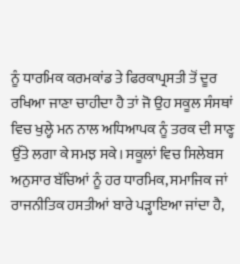ਨੂੰ ਧਾਰਮਿਕ ਕਰਮਕਾਂਡ ਤੇ ਫਿਰਕਾਪ੍ਰਸਤੀ ਤੋਂ ਦੂਰ ਰਖਿਆ ਜਾਣਾ ਚਾਹੀਦਾ ਹੈ ਤਾਂ ਜੋ ਉਹ ਸਕੂਲ ਸੰਸਥਾਂ ਵਿਚ ਖੁਲ੍ਹੇ ਮਨ ਨਾਲ ਅਧਿਆਪਕ ਨੂੰ ਤਰਕ ਦੀ ਸਾਣ੍ਹ ਉੱਤੇ ਲਗਾ ਕੇ ਸਮਝ ਸਕੇ। ਸਕੂਲਾਂ ਵਿਚ ਸਿਲੇਬਸ ਅਨੁਸਾਰ ਬੱਚਿਆਂ ਨੂੰ ਹਰ ਧਾਰਮਿਕ, ਸਮਾਜਿਕ ਜਾਂ ਰਾਜਨੀਤਿਕ ਹਸਤੀਆਂ ਬਾਰੇ ਪੜ੍ਹਾਇਆ ਜਾਂਦਾ ਹੈ,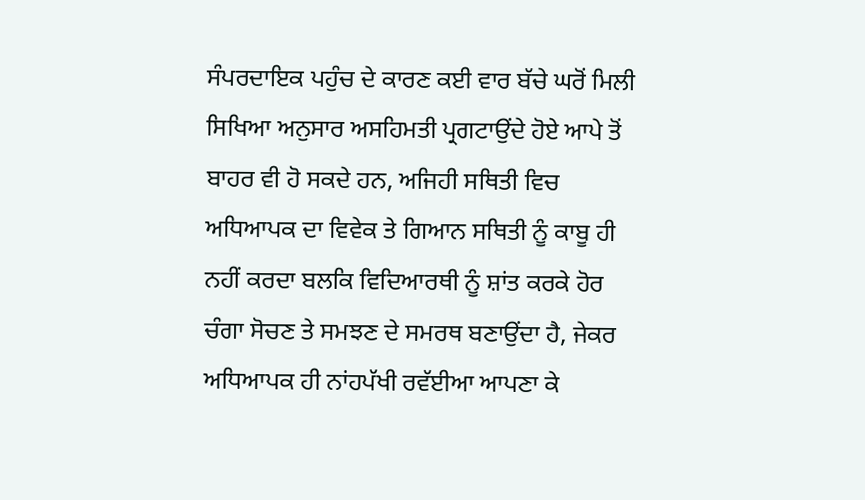ਸੰਪਰਦਾਇਕ ਪਹੁੰਚ ਦੇ ਕਾਰਣ ਕਈ ਵਾਰ ਬੱਚੇ ਘਰੋਂ ਮਿਲੀ ਸਿਖਿਆ ਅਨੁਸਾਰ ਅਸਹਿਮਤੀ ਪ੍ਰਗਟਾਉਂਦੇ ਹੋਏ ਆਪੇ ਤੋਂ ਬਾਹਰ ਵੀ ਹੋ ਸਕਦੇ ਹਨ, ਅਜਿਹੀ ਸਥਿਤੀ ਵਿਚ ਅਧਿਆਪਕ ਦਾ ਵਿਵੇਕ ਤੇ ਗਿਆਨ ਸਥਿਤੀ ਨੂੰ ਕਾਬੂ ਹੀ ਨਹੀਂ ਕਰਦਾ ਬਲਕਿ ਵਿਦਿਆਰਥੀ ਨੂੰ ਸ਼ਾਂਤ ਕਰਕੇ ਹੋਰ ਚੰਗਾ ਸੋਚਣ ਤੇ ਸਮਝਣ ਦੇ ਸਮਰਥ ਬਣਾਉਂਦਾ ਹੈ, ਜੇਕਰ ਅਧਿਆਪਕ ਹੀ ਨਾਂਹਪੱਖੀ ਰਵੱਈਆ ਆਪਣਾ ਕੇ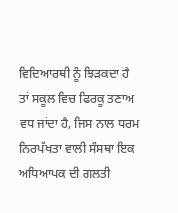ਵਿਦਿਆਰਥੀ ਨੂੰ ਝਿੜਕਦਾ ਹੈ ਤਾਂ ਸਕੂਲ ਵਿਚ ਫਿਰਕੂ ਤਣਾਅ ਵਧ ਜਾਂਦਾ ਹੈ, ਜਿਸ ਨਾਲ ਧਰਮ ਨਿਰਪੱਖਤਾ ਵਾਲੀ ਸੰਸਥਾ ਇਕ ਅਧਿਆਪਕ ਦੀ ਗਲਤੀ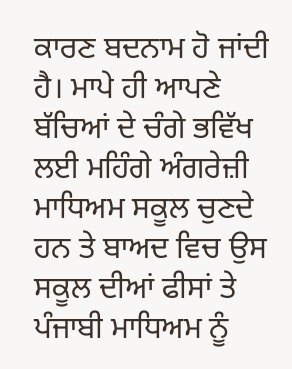ਕਾਰਣ ਬਦਨਾਮ ਹੋ ਜਾਂਦੀ ਹੈ। ਮਾਪੇ ਹੀ ਆਪਣੇ ਬੱਚਿਆਂ ਦੇ ਚੰਗੇ ਭਵਿੱਖ ਲਈ ਮਹਿੰਗੇ ਅੰਗਰੇਜ਼ੀ ਮਾਧਿਅਮ ਸਕੂਲ ਚੁਣਦੇ ਹਨ ਤੇ ਬਾਅਦ ਵਿਚ ਉਸ ਸਕੂਲ ਦੀਆਂ ਫੀਸਾਂ ਤੇ ਪੰਜਾਬੀ ਮਾਧਿਅਮ ਨੂੰ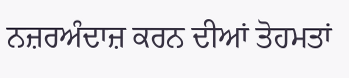ਨਜ਼ਰਅੰਦਾਜ਼ ਕਰਨ ਦੀਆਂ ਤੋਹਮਤਾਂ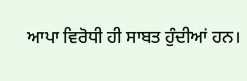ਆਪਾ ਵਿਰੋਧੀ ਹੀ ਸਾਬਤ ਹੁੰਦੀਆਂ ਹਨ।